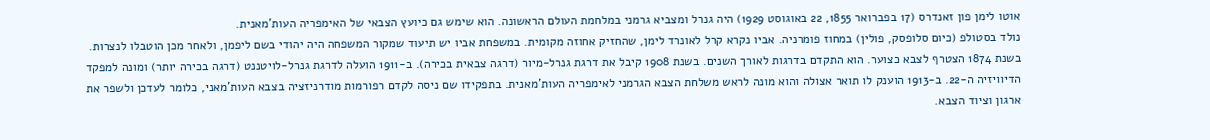אוטו לימן פון זאנדרס (17 בפברואר 1855, 22 באוגוסט 1929) היה גנרל ומצביא גרמני במלחמת העולם הראשונה. הוא שימש גם כיועץ הצבאי של האימפריה העות'מאנית.
נולד בסטולפ (כיום סלופסק, פולין) במחוז פומרניה. אביו נקרא קרל לאונרד לימן, שהחזיק אחוזה מקומית. במשפחת אביו יש תיעוד שמקור המשפחה היה יהודי בשם ליפמן, ולאחר מכן הוטבלו לנצרות.
בשנת 1874 הצטרף לצבא כצוער. הוא התקדם בדרגות לאורך השנים. בשנת 1908 קיבל את דרגת גנרל-מיור (דרגה צבאית בכירה). ב-1911 הועלה לדרגת גנרל-לויטננט (דרגה בכירה יותר) ומונה למפקד הדיוויזיה ה-22. ב-1913 הוענק לו תואר אצולה והוא מונה לראש משלחת הצבא הגרמני לאימפריה העות'מאנית. בתפקידו שם ניסה לקדם רפורמות מודרניזציה בצבא העות'מאני, כלומר לעדכן ולשפר את ארגון וציוד הצבא.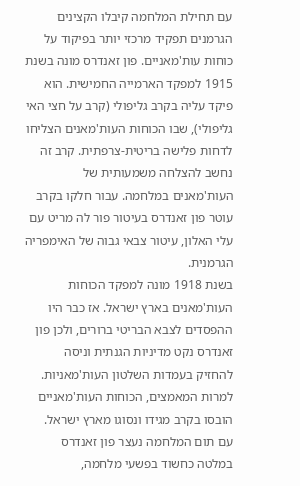עם תחילת המלחמה קיבלו הקצינים הגרמנים תפקיד מרכזי יותר בפיקוד על כוחות עות'מאניים. פון זאנדרס מונה בשנת 1915 למפקד הארמייה החמישית. הוא פיקד עליה בקרב גליפולי (קרב על חצי האי גליפולי), שבו הכוחות העות'מאנים הצליחו לדחות פלישה בריטית-צרפתית. קרב זה נחשב להצלחה משמעותית של העות'מאנים במלחמה. עבור חלקו בקרב עוטר פון זאנדרס בעיטור פור לה מריט עם עלי האלון, עיטור צבאי גבוה של האימפריה הגרמנית.
בשנת 1918 מונה למפקד הכוחות העות'מאנים בארץ ישראל. אז כבר היו ההפסדים לצבא הבריטי ברורים, ולכן פון זאנדרס נקט מדיניות הגנתית וניסה להחזיק בעמדות השלטון העות'מאניות. למרות המאמצים, הכוחות העות'מאניים הובסו בקרב מגידו ונסוגו מארץ ישראל.
עם תום המלחמה נעצר פון זאנדרס במלטה כחשוד בפשעי מלחמה,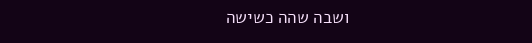ושבה שהה כשישה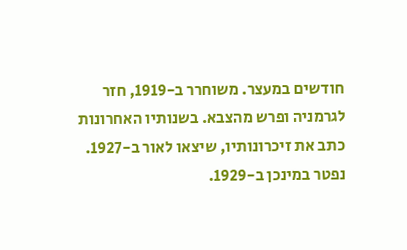חודשים במעצר. משוחרר ב-1919, חזר לגרמניה ופרש מהצבא. בשנותיו האחרונות כתב את זיכרונותיו, שיצאו לאור ב-1927. נפטר במינכן ב-1929.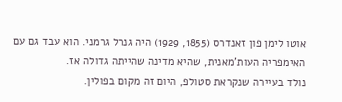אוטו לימן פון זאנדרס (1855, 1929) היה גנרל גרמני. הוא עבד גם עם האימפריה העות'מאנית, שהיא מדינה שהייתה גדולה אז.
נולד בעיירה שנקראת סטולפ, היום זה מקום בפולין.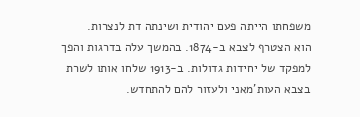משפחתו הייתה פעם יהודית ושינתה דת לנצרות.
הוא הצטרף לצבא ב-1874. בהמשך עלה בדרגות והפך למפקד של יחידות גדולות. ב-1913 שלחו אותו לשרת בצבא העות'מאני ולעזור להם להתחדש.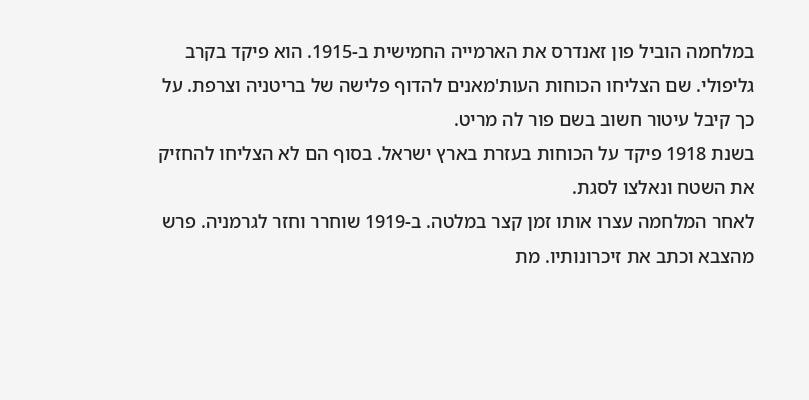במלחמה הוביל פון זאנדרס את הארמייה החמישית ב-1915. הוא פיקד בקרב גליפולי. שם הצליחו הכוחות העות'מאנים להדוף פלישה של בריטניה וצרפת. על כך קיבל עיטור חשוב בשם פור לה מריט.
בשנת 1918 פיקד על הכוחות בעזרת בארץ ישראל. בסוף הם לא הצליחו להחזיק את השטח ונאלצו לסגת.
לאחר המלחמה עצרו אותו זמן קצר במלטה. ב-1919 שוחרר וחזר לגרמניה. פרש מהצבא וכתב את זיכרונותיו. מת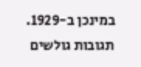במינכן ב-1929.
תגובות גולשים